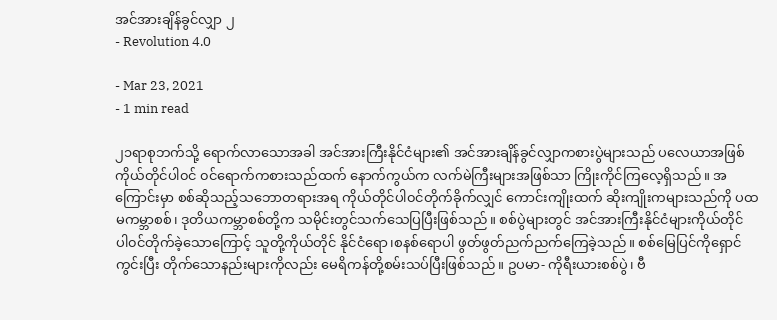အင်အားချိန်ခွင်လျှာ ၂
- Revolution 4.0

- Mar 23, 2021
- 1 min read

၂၁ရာစုဘက်သို့ ရောက်လာသောအခါ အင်အားကြီးနိုင်ငံများ၏ အင်အားချိန်ခွင်လျှာကစားပွဲများသည် ပလေယာအဖြစ် ကိုယ်တိုင်ပါ၀င် ၀င်ရောက်ကစားသည်ထက် နောက်ကွယ်က လက်မဲကြီးများအဖြစ်သာ ကြိုးကိုင်ကြလေ့ရှိသည်။ အကြောင်းမှာ စစ်ဆိုသည့်သဘောတရားအရ ကိုယ်တိုင်ပါ၀င်တိုက်ခိုက်လျှင် ကောင်းကျိုးထက် ဆိုးကျိုးကများသည်ကို ပထမကမ္ဘာစစ်၊ ဒုတိယကမ္ဘာစစ်တို့က သမိုင်းတွင်သက်သေပြပြီးဖြစ်သည်။ စစ်ပွဲများတွင် အင်အားကြီးနိုင်ငံများကိုယ်တိုင် ပါ၀င်တိုက်ခဲ့သောကြောင့် သူတို့ကိုယ်တိုင် နိုင်ငံရော၊စနစ်ရောပါ ဖွတ်ဖွတ်ညက်ညက်ကြေခဲ့သည်။ စစ်မြေပြင်ကိုရှောင်ကွင်းပြီး တိုက်သောနည်းများကိုလည်း မေရိကန်တို့စမ်းသပ်ပြီးဖြစ်သည်။ ဥပမာ- ကိုရီးယားစစ်ပွဲ၊ ဗီ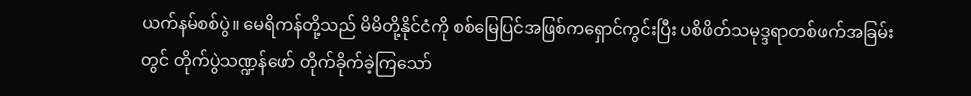ယက်နမ်စစ်ပွဲ။ မေရိကန်တို့သည် မိမိတို့နိုင်ငံကို စစ်မြေပြင်အဖြစ်ကရှောင်ကွင်းပြီး ပစိဖိတ်သမုဒ္ဒရာတစ်ဖက်အခြမ်းတွင် တိုက်ပွဲသဏ္ဍန်ဖော် တိုက်ခိုက်ခဲ့ကြသော်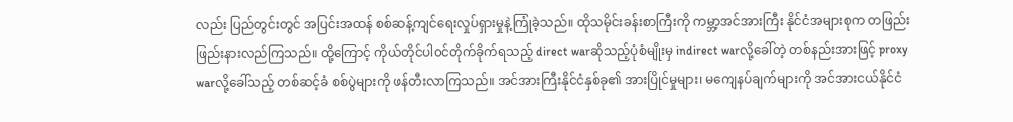လည်း ပြည်တွင်းတွင် အပြင်းအထန် စစ်ဆန့်ကျင်ရေးလှုပ်ရှားမှုနဲ့ကြုံခဲ့သည်။ ထိုသမိုင်းခန်းစာကြီးကို ကမ္ဘာ့အင်အားကြီး နိုင်ငံအများစုက တဖြည်းဖြည်းနားလည်ကြသည်။ ထို့ကြောင့် ကိုယ်တိုင်ပါ၀င်တိုက်ခိုက်ရသည့် direct warဆိုသည့်ပုံစံမျိုးမှ indirect warလို့ခေါ်တဲ့ တစ်နည်းအားဖြင့် proxy warလို့ခေါ်သည့် တစ်ဆင့်ခံ စစ်ပွဲများကို ဖန်တီးလာကြသည်။ အင်အားကြီးနိုင်ငံနှစ်ခု၏ အားပြိုင်မှုများ၊ မကျေနပ်ချက်များကို အင်အားငယ်နိုင်ငံ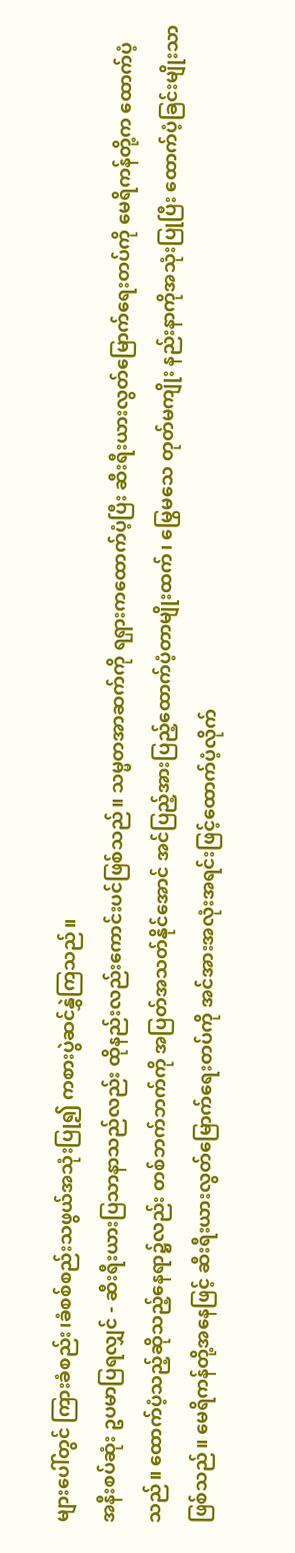များပေါ်တွင် ကြားခံစည်း၊ခံစစ်စည်းသဖွယ်အသုံးပြု၍ ကစားပွဲဆင်နွှဲကြသည်။
အနီးစပ်ဆုံး ဥပမာပြရလျှင် - ဆီးရီးယားပြသာနာသည်လည်း ထိုနည်းလည်းကောင်းပင်ဖြစ်သည်။ သမ္မတအာဆက်ကို ရရှားကထောက်ပံ့ပြီး ဆီးရီးယားလွတ်မြောက်ရေးတပ်ကို မေရိကန်တို့က ထောက်ပံ့သည်။ ထောက်ပံ့သည့်ဆိုသည့်နေရာ၌လည်း တစ်ဘက်ဘက်ကို အပြတ်အသတ်နိုင်အောင် အင်ပြည့်အားပြည့်ထောက်ပံ့တာမျိုးထက်၊ မြွေမသေ တုတ်မကျိုး နည်းနာကိုအသုံးပြုပြီး ထောက်ပံ့ခြင်းမျိုးသာဖြစ်သည်။ မေရိကန်တို့အနေဖြင့် ဆီးရီးယားလွတ်မြောက်ရေးတပ်ကို အင်အားအလုံးအရင်းဖြင့်ထောက်ပံ့လိုက်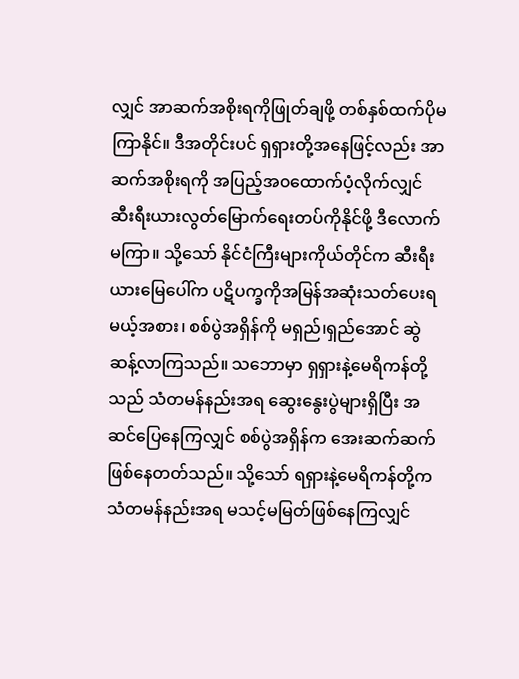လျှင် အာဆက်အစိုးရကိုဖြုတ်ချဖို့ တစ်နှစ်ထက်ပိုမကြာနိုင်။ ဒီအတိုင်းပင် ရှရှားတို့အနေဖြင့်လည်း အာဆက်အစိုးရကို အပြည့်အ၀ထောက်ပံ့လိုက်လျှင် ဆီးရီးယားလွတ်မြောက်ရေးတပ်ကိုနိုင်ဖို့ ဒီလောက်မကြာ။ သို့သော် နိုင်ငံကြီးများကိုယ်တိုင်က ဆီးရီးယားမြေပေါ်က ပဋိပက္ခကိုအမြန်အဆုံးသတ်ပေးရမယ့်အစား၊ စစ်ပွဲအရှိန်ကို မရှည်၊ရှည်အောင် ဆွဲဆန့်လာကြသည်။ သဘောမှာ ရှရှားနဲ့မေရိကန်တို့သည် သံတမန်နည်းအရ ဆွေးနွေးပွဲများရှိပြီး အဆင်ပြေနေကြလျှင် စစ်ပွဲအရှိန်က အေးဆက်ဆက်ဖြစ်နေတတ်သည်။ သို့သော် ရရှားနဲ့မေရိကန်တို့က သံတမန်နည်းအရ မသင့်မမြတ်ဖြစ်နေကြလျှင်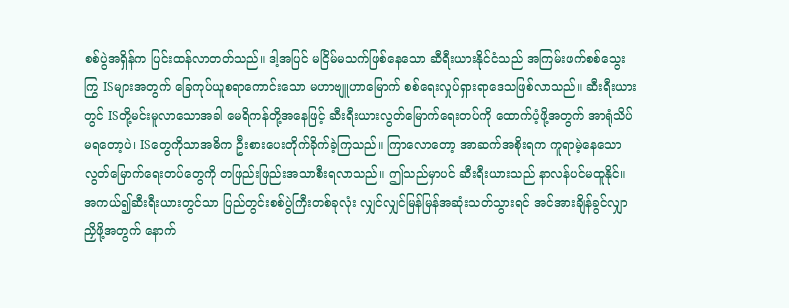စစ်ပွဲအရှိန်က ပြင်းထန်လာတတ်သည်။ ဒါ့အပြင် မငြိမ်မသက်ဖြစ်နေသော ဆီရီးယားနိုင်ငံသည် အကြမ်းဖက်စစ်သွေးကြွ ISများအတွက် ခြေကုပ်ယူစရာကောင်းသော မဟာဗျူဟာမြောက် စစ်ရေးလှုပ်ရှားရာဒေသဖြစ်လာသည်။ ဆီးရီးယားတွင် ISတို့မင်းမူလာသောအခါ မေရိကန်တို့အနေဖြင့် ဆီးရီးယားလွတ်မြောက်ရေးတပ်ကို ထောက်ပံ့ဖို့အတွက် အာရုံသိပ်မရတော့ပဲ၊ ISတွေကိုသာအဓိက ဦးစားပေးတိုက်ခိုက်ခဲ့ကြသည်။ ကြာလောတော့ အာဆက်အစိုးရက ကူရာမဲ့နေသောလွတ်မြောက်ရေးတပ်တွေကို တဖြည်းဖြည်းအသာစီးရလာသည်။ ဤသည်မှာပင် ဆီးရီးယားသည် နာလန်ပင်မထူနိုင်။
အကယ်၍ဆီးရီးယားတွင်သာ ပြည်တွင်းစစ်ပွဲကြီးတစ်ခုလုံး လျှင်လျှင်မြန်မြန်အဆုံးသတ်သွားရင် အင်အားချိန်ခွင်လျှာညှိဖို့အတွက် နောက်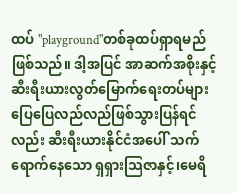ထပ် "playground"တစ်ခုထပ်ရှာရမည်ဖြစ်သည်။ ဒါ့အပြင် အာဆက်အစိုးနှင့်ဆီးရီးယားလွတ်မြောက်ရေးတပ်များ ပြေပြေလည်လည်ဖြစ်သွားပြန်ရင်လည်း ဆီးရီးယားနိုင်ငံအပေါ် သက်ရောက်နေသော ရှရှားသြဇာနှင့်၊မေရိ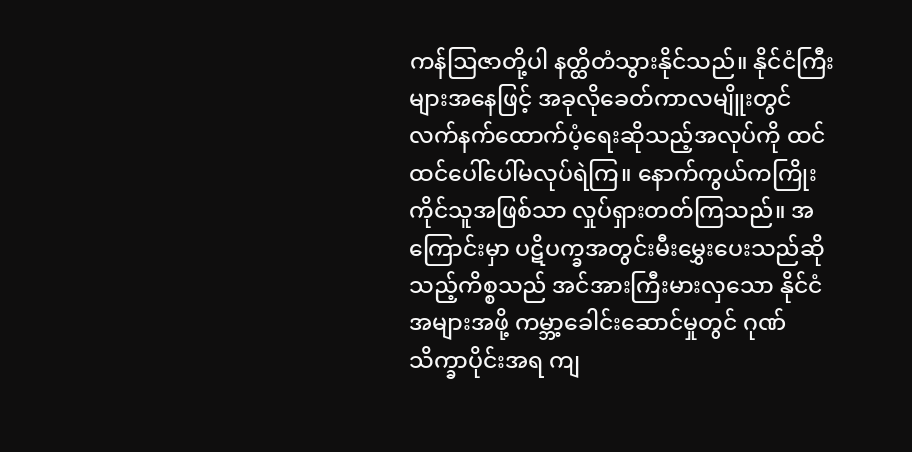ကန်ဩဇာတို့ပါ နတ္ထိတံသွားနိုင်သည်။ နိုင်ငံကြီးများအနေဖြင့် အခုလိုခေတ်ကာလမျိူးတွင် လက်နက်ထောက်ပံ့ရေးဆိုသည့်အလုပ်ကို ထင်ထင်ပေါ်ပေါ်မလုပ်ရဲကြ။ နောက်ကွယ်ကကြိုးကိုင်သူအဖြစ်သာ လှုပ်ရှားတတ်ကြသည်။ အကြောင်းမှာ ပဋိပက္ခအတွင်းမီးမွှေးပေးသည်ဆိုသည့်ကိစ္စသည် အင်အားကြီးမားလှသော နိုင်ငံအများအဖို့ ကမ္ဘာ့ခေါင်းဆောင်မှုတွင် ဂုဏ်သိက္ခာပိုင်းအရ ကျ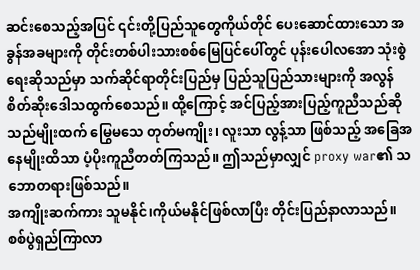ဆင်းစေသည့်အပြင် ၎င်းတို့ပြည်သူတွေကိုယ်တိုင် ပေးဆောင်ထားသော အခွန်အခများကို တိုင်းတစ်ပါးသားစစ်မြေပြင်ပေါ်တွင် ပုန်းပေါလအော သုံးစွဲရေးဆိုသည်မှာ သက်ဆိုင်ရာတိုင်းပြည်မှ ပြည်သူပြည်သားများကို အလွန်စိတ်ဆိုးဒေါသထွက်စေသည်။ ထို့ကြောင့် အင်ပြည့်အားပြည့်ကူညီသည်ဆိုသည်မျိုးထက် မြွေမသေ တုတ်မကျိုး၊ လူးသာ လွန့်သာ ဖြစ်သည့် အခြေအနေမျိုးထိသာ ပံ့ပိုးကူညီတတ်ကြသည်။ ဤသည်မှာလျှင် proxy war၏ သဘောတရားဖြစ်သည်။
အကျိုးဆက်ကား သူမနိုင်၊ကိုယ်မနိုင်ဖြစ်လာပြီး တိုင်းပြည်နာလာသည်။ စစ်ပွဲရှည်ကြာလာ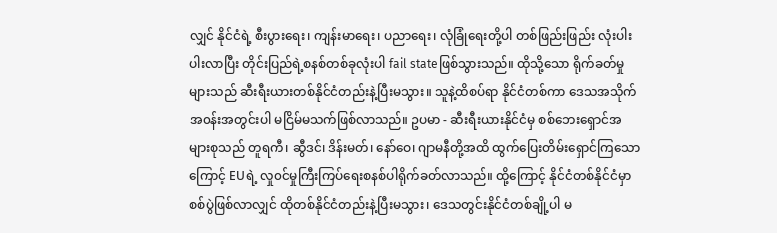လျှင် နိုင်ငံရဲ့ စီးပွားရေး၊ ကျန်းမာရေး၊ ပညာရေး၊ လုံခြုံရေးတို့ပါ တစ်ဖြည်းဖြည်း လုံးပါးပါးလာပြီး တိုင်းပြည်ရဲ့စနစ်တစ်ခုလုံးပါ fail stateဖြစ်သွားသည်။ ထိုသို့သော ရိုက်ခတ်မှုများသည် ဆီးရီးယားတစ်နိုင်ငံတည်းနဲ့ပြီးမသွား။ သူနဲ့ထိစပ်ရာ နိုင်ငံတစ်ကာ ဒေသအသိုက်အ၀န်းအတွင်းပါ မငြိမ်မသက်ဖြစ်လာသည်။ ဥပမာ - ဆီးရီးယားနိုင်ငံမှ စစ်ဘေးရှောင်အများစုသည် တူရကီ၊ ဆွီဒင်၊ ဒိန်းမတ်၊ နော်ဝေ၊ ဂျာမနီတို့အထိ ထွက်ပြေးတိမ်းရှောင်ကြသောကြောင့် EUရဲ့ လှု၀င်မှုကြီးကြပ်ရေးစနစ်ပါရိုက်ခတ်လာသည်။ ထို့ကြောင့် နိုင်ငံတစ်နိုင်ငံမှာ စစ်ပွဲဖြစ်လာလျှင် ထိုတစ်နိုင်ငံတည်းနဲ့ပြီးမသွား၊ ဒေသတွင်းနိုင်ငံတစ်ချို့ပါ မ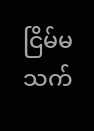ငြိမ်မသက်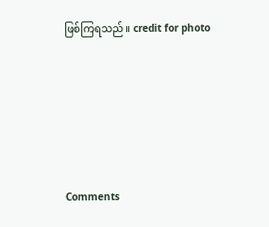ဖြစ်ကြရသည်။ credit for photo







Comments